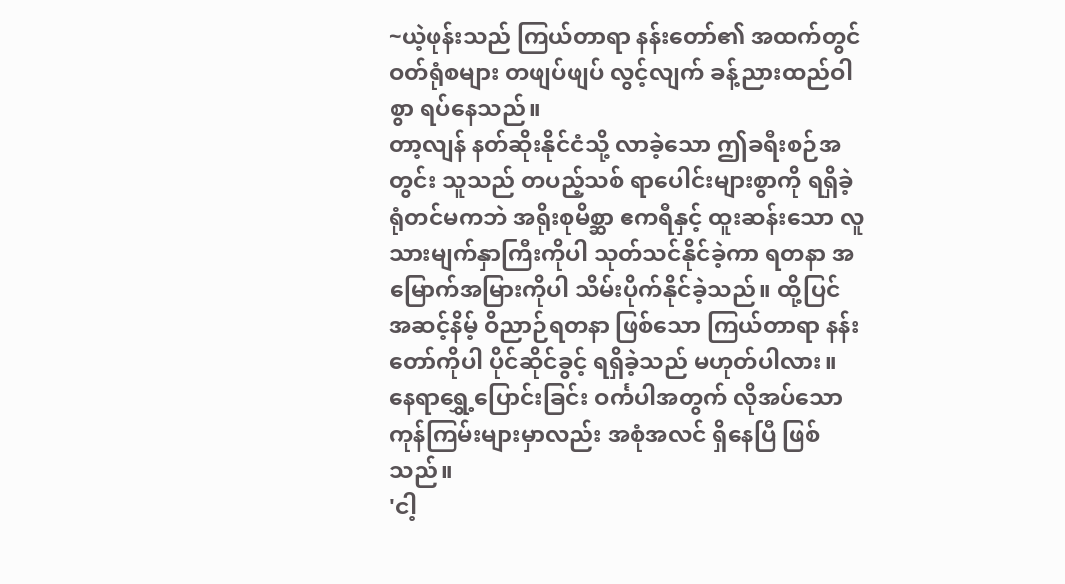~ယဲ့ဖုန်းသည် ကြယ်တာရာ နန်းတော်၏ အထက်တွင် ဝတ်ရုံစများ တဖျပ်ဖျပ် လွင့်လျက် ခန့်ညားထည်ဝါစွာ ရပ်နေသည်။
တာ့လျန် နတ်ဆိုးနိုင်ငံသို့ လာခဲ့သော ဤခရီးစဉ်အတွင်း သူသည် တပည့်သစ် ရာပေါင်းများစွာကို ရရှိခဲ့ရုံတင်မကဘဲ အရိုးစုမိစ္ဆာ ဧကရီနှင့် ထူးဆန်းသော လူသားမျက်နှာကြီးကိုပါ သုတ်သင်နိုင်ခဲ့ကာ ရတနာ အမြောက်အမြားကိုပါ သိမ်းပိုက်နိုင်ခဲ့သည်။ ထို့ပြင် အဆင့်နိမ့် ဝိညာဉ်ရတနာ ဖြစ်သော ကြယ်တာရာ နန်းတော်ကိုပါ ပိုင်ဆိုင်ခွင့် ရရှိခဲ့သည် မဟုတ်ပါလား။
နေရာရွှေ့ပြောင်းခြင်း ဝင်္ကပါအတွက် လိုအပ်သော ကုန်ကြမ်းများမှာလည်း အစုံအလင် ရှိနေပြီ ဖြစ်သည်။
'ငါ့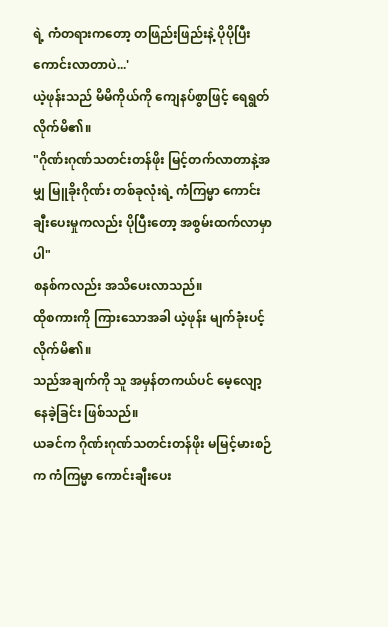ရဲ့ ကံတရားကတော့ တဖြည်းဖြည်းနဲ့ ပိုပိုပြီး ကောင်းလာတာပဲ...'
ယဲ့ဖုန်းသည် မိမိကိုယ်ကို ကျေနပ်စွာဖြင့် ရေရွတ်လိုက်မိ၏။
"ဂိုဏ်းဂုဏ်သတင်းတန်ဖိုး မြင့်တက်လာတာနဲ့အမျှ မြူခိုးဂိုဏ်း တစ်ခုလုံးရဲ့ ကံကြမ္မာ ကောင်းချီးပေးမှုကလည်း ပိုပြီးတော့ အစွမ်းထက်လာမှာပါ"
စနစ်ကလည်း အသိပေးလာသည်။
ထိုစကားကို ကြားသောအခါ ယဲ့ဖုန်း မျက်ခုံးပင့်လိုက်မိ၏။
သည်အချက်ကို သူ အမှန်တကယ်ပင် မေ့လျော့နေခဲ့ခြင်း ဖြစ်သည်။
ယခင်က ဂိုဏ်းဂုဏ်သတင်းတန်ဖိုး မမြင့်မားစဉ်က ကံကြမ္မာ ကောင်းချီးပေး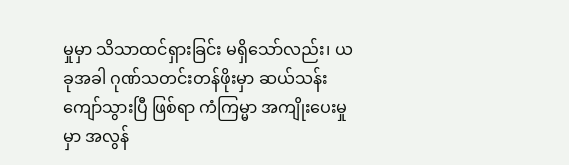မှုမှာ သိသာထင်ရှားခြင်း မရှိသော်လည်း၊ ယခုအခါ ဂုဏ်သတင်းတန်ဖိုးမှာ ဆယ်သန်းကျော်သွားပြီ ဖြစ်ရာ ကံကြမ္မာ အကျိုးပေးမှုမှာ အလွန်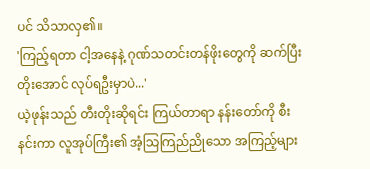ပင် သိသာလှ၏။
'ကြည့်ရတာ ငါ့အနေနဲ့ ဂုဏ်သတင်းတန်ဖိုးတွေကို ဆက်ပြီး တိုးအောင် လုပ်ရဦးမှာပဲ...'
ယဲ့ဖုန်းသည် တီးတိုးဆိုရင်း ကြယ်တာရာ နန်းတော်ကို စီးနင်းကာ လူအုပ်ကြီး၏ အံ့သြကြည်ညိုသော အကြည့်များ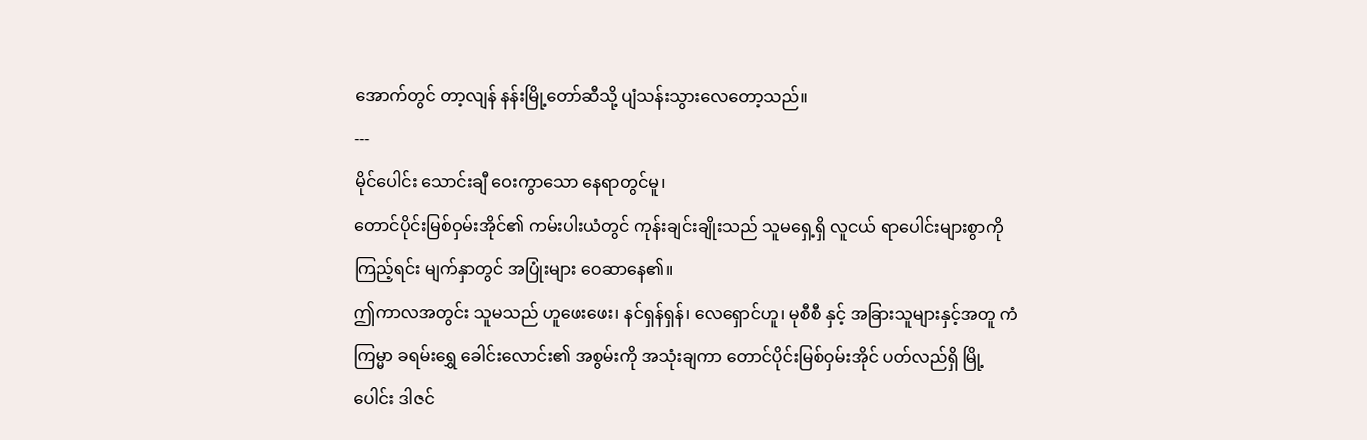အောက်တွင် တာ့လျန် နန်းမြို့တော်ဆီသို့ ပျံသန်းသွားလေတော့သည်။
---
မိုင်ပေါင်း သောင်းချီ ဝေးကွာသော နေရာတွင်မူ၊
တောင်ပိုင်းမြစ်ဝှမ်းအိုင်၏ ကမ်းပါးယံတွင် ကုန်းချင်းချိုးသည် သူမရှေ့ရှိ လူငယ် ရာပေါင်းများစွာကို ကြည့်ရင်း မျက်နှာတွင် အပြုံးများ ဝေဆာနေ၏။
ဤကာလအတွင်း သူမသည် ဟူဖေးဖေး၊ နင်ရှန်ရှန်၊ လေရှောင်ဟူ၊ မုစီစီ နှင့် အခြားသူများနှင့်အတူ ကံကြမ္မာ ခရမ်းရွှေ ခေါင်းလောင်း၏ အစွမ်းကို အသုံးချကာ တောင်ပိုင်းမြစ်ဝှမ်းအိုင် ပတ်လည်ရှိ မြို့ပေါင်း ဒါဇင်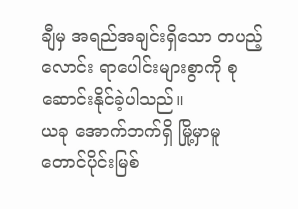ချီမှ အရည်အချင်းရှိသော တပည့်လောင်း ရာပေါင်းများစွာကို စုဆောင်းနိုင်ခဲ့ပါသည်။
ယခု အောက်ဘက်ရှိ မြို့မှာမူ တောင်ပိုင်းမြစ်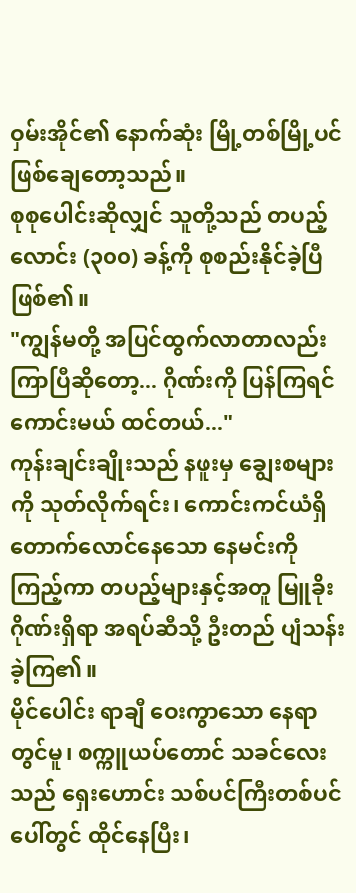ဝှမ်းအိုင်၏ နောက်ဆုံး မြို့တစ်မြို့ပင် ဖြစ်ချေတော့သည်။
စုစုပေါင်းဆိုလျှင် သူတို့သည် တပည့်လောင်း (၃၀၀) ခန့်ကို စုစည်းနိုင်ခဲ့ပြီ ဖြစ်၏။
"ကျွန်မတို့ အပြင်ထွက်လာတာလည်း ကြာပြီဆိုတော့... ဂိုဏ်းကို ပြန်ကြရင် ကောင်းမယ် ထင်တယ်..."
ကုန်းချင်းချိုးသည် နဖူးမှ ချွေးစများကို သုတ်လိုက်ရင်း၊ ကောင်းကင်ယံရှိ တောက်လောင်နေသော နေမင်းကို ကြည့်ကာ တပည့်များနှင့်အတူ မြူခိုးဂိုဏ်းရှိရာ အရပ်ဆီသို့ ဦးတည် ပျံသန်းခဲ့ကြ၏။
မိုင်ပေါင်း ရာချီ ဝေးကွာသော နေရာတွင်မူ၊ စက္ကူယပ်တောင် သခင်လေးသည် ရှေးဟောင်း သစ်ပင်ကြီးတစ်ပင်ပေါ်တွင် ထိုင်နေပြီး၊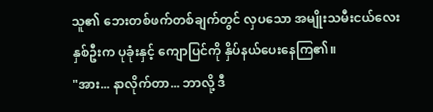သူ၏ ဘေးတစ်ဖက်တစ်ချက်တွင် လှပသော အမျိုးသမီးငယ်လေး နှစ်ဦးက ပုခုံးနှင့် ကျောပြင်ကို နှိပ်နယ်ပေးနေကြ၏။
"အား... နာလိုက်တာ... ဘာလို့ ဒီ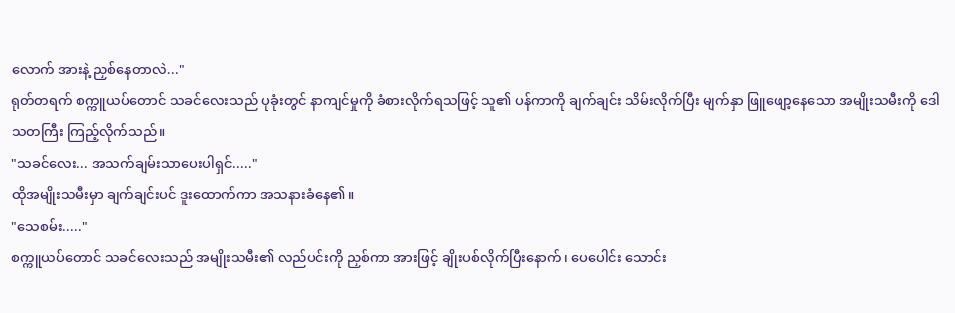လောက် အားနဲ့ ညှစ်နေတာလဲ..."
ရုတ်တရက် စက္ကူယပ်တောင် သခင်လေးသည် ပုခုံးတွင် နာကျင်မှုကို ခံစားလိုက်ရသဖြင့် သူ၏ ပန်ကာကို ချက်ချင်း သိမ်းလိုက်ပြီး မျက်နှာ ဖြူဖျော့နေသော အမျိုးသမီးကို ဒေါသတကြီး ကြည့်လိုက်သည်။
"သခင်လေး... အသက်ချမ်းသာပေးပါရှင်....."
ထိုအမျိုးသမီးမှာ ချက်ချင်းပင် ဒူးထောက်ကာ အသနားခံနေ၏။
"သေစမ်း....."
စက္ကူယပ်တောင် သခင်လေးသည် အမျိုးသမီး၏ လည်ပင်းကို ညှစ်ကာ အားဖြင့် ချိုးပစ်လိုက်ပြီးနောက်၊ ပေပေါင်း သောင်း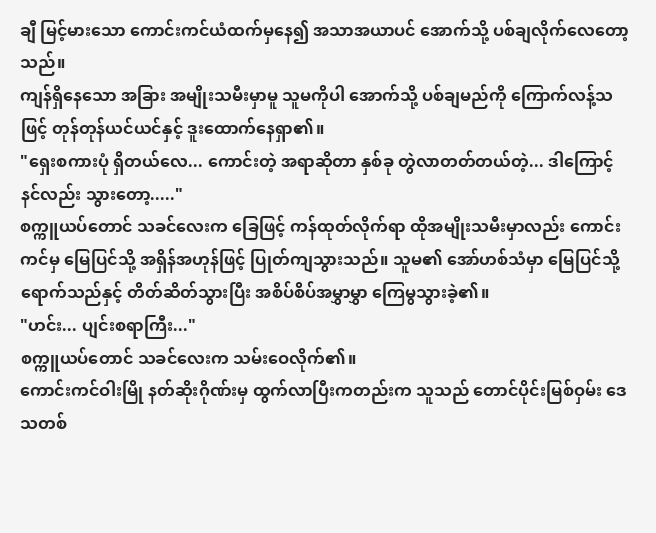ချီ မြင့်မားသော ကောင်းကင်ယံထက်မှနေ၍ အသာအယာပင် အောက်သို့ ပစ်ချလိုက်လေတော့သည်။
ကျန်ရှိနေသော အခြား အမျိုးသမီးမှာမူ သူမကိုပါ အောက်သို့ ပစ်ချမည်ကို ကြောက်လန့်သဖြင့် တုန်တုန်ယင်ယင်နှင့် ဒူးထောက်နေရှာ၏။
"ရှေးစကားပုံ ရှိတယ်လေ... ကောင်းတဲ့ အရာဆိုတာ နှစ်ခု တွဲလာတတ်တယ်တဲ့... ဒါကြောင့် နင်လည်း သွားတော့....."
စက္ကူယပ်တောင် သခင်လေးက ခြေဖြင့် ကန်ထုတ်လိုက်ရာ ထိုအမျိုးသမီးမှာလည်း ကောင်းကင်မှ မြေပြင်သို့ အရှိန်အဟုန်ဖြင့် ပြုတ်ကျသွားသည်။ သူမ၏ အော်ဟစ်သံမှာ မြေပြင်သို့ ရောက်သည်နှင့် တိတ်ဆိတ်သွားပြီး အစိပ်စိပ်အမွှာမွှာ ကြေမွသွားခဲ့၏။
"ဟင်း... ပျင်းစရာကြီး..."
စက္ကူယပ်တောင် သခင်လေးက သမ်းဝေလိုက်၏။
ကောင်းကင်ဝါးမြို နတ်ဆိုးဂိုဏ်းမှ ထွက်လာပြီးကတည်းက သူသည် တောင်ပိုင်းမြစ်ဝှမ်း ဒေသတစ်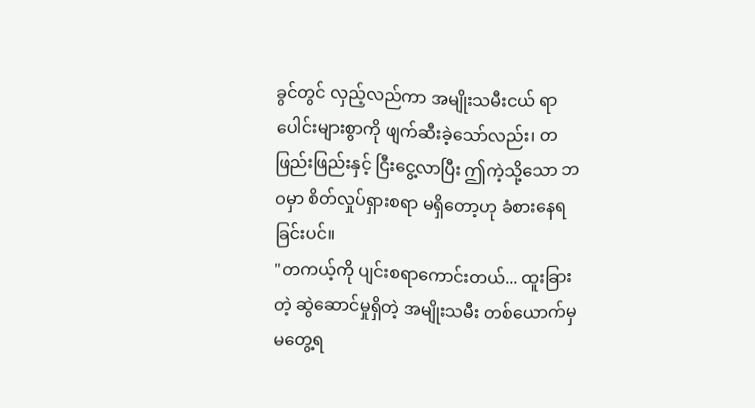ခွင်တွင် လှည့်လည်ကာ အမျိုးသမီးငယ် ရာပေါင်းများစွာကို ဖျက်ဆီးခဲ့သော်လည်း၊ တဖြည်းဖြည်းနှင့် ငြီးငွေ့လာပြီး ဤကဲ့သို့သော ဘဝမှာ စိတ်လှုပ်ရှားစရာ မရှိတော့ဟု ခံစားနေရခြင်းပင်။
"တကယ့်ကို ပျင်းစရာကောင်းတယ်... ထူးခြားတဲ့ ဆွဲဆောင်မှုရှိတဲ့ အမျိုးသမီး တစ်ယောက်မှ မတွေ့ရ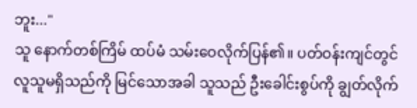ဘူး..."
သူ နောက်တစ်ကြိမ် ထပ်မံ သမ်းဝေလိုက်ပြန်၏။ ပတ်ဝန်းကျင်တွင် လူသူမရှိသည်ကို မြင်သောအခါ သူသည် ဦးခေါင်းစွပ်ကို ချွတ်လိုက်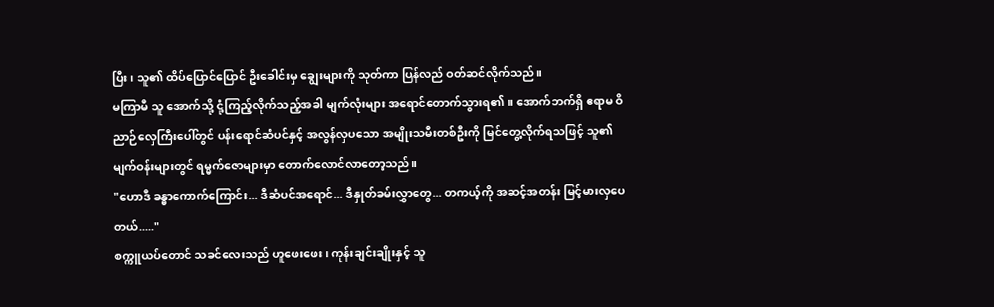ပြီး၊ သူ၏ ထိပ်ပြောင်ပြောင် ဦးခေါင်းမှ ချွေးများကို သုတ်ကာ ပြန်လည် ဝတ်ဆင်လိုက်သည်။
မကြာမီ သူ အောက်သို့ ငုံ့ကြည့်လိုက်သည့်အခါ မျက်လုံးများ အရောင်တောက်သွားရ၏။ အောက်ဘက်ရှိ ဧရာမ ဝိညာဉ်လှေကြီးပေါ်တွင် ပန်းရောင်ဆံပင်နှင့် အလွန်လှပသော အမျိုးသမီးတစ်ဦးကို မြင်တွေ့လိုက်ရသဖြင့် သူ၏ မျက်ဝန်းများတွင် ရမ္မက်ဇောများမှာ တောက်လောင်လာတော့သည်။
"ဟောဒီ ခန္ဓာကောက်ကြောင်း... ဒီဆံပင်အရောင်... ဒီနှုတ်ခမ်းလွှာတွေ... တကယ့်ကို အဆင့်အတန်း မြင့်မားလှပေတယ်....."
စက္ကူယပ်တောင် သခင်လေးသည် ဟူဖေးဖေး၊ ကုန်းချင်းချိုးနှင့် သူ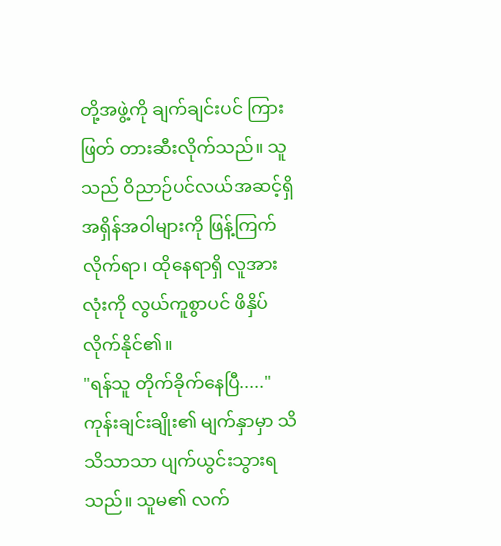တို့အဖွဲ့ကို ချက်ချင်းပင် ကြားဖြတ် တားဆီးလိုက်သည်။ သူသည် ဝိညာဉ်ပင်လယ်အဆင့်ရှိ အရှိန်အဝါများကို ဖြန့်ကြက်လိုက်ရာ၊ ထိုနေရာရှိ လူအားလုံးကို လွယ်ကူစွာပင် ဖိနှိပ်လိုက်နိုင်၏။
"ရန်သူ တိုက်ခိုက်နေပြီ....."
ကုန်းချင်းချိုး၏ မျက်နှာမှာ သိသိသာသာ ပျက်ယွင်းသွားရသည်။ သူမ၏ လက်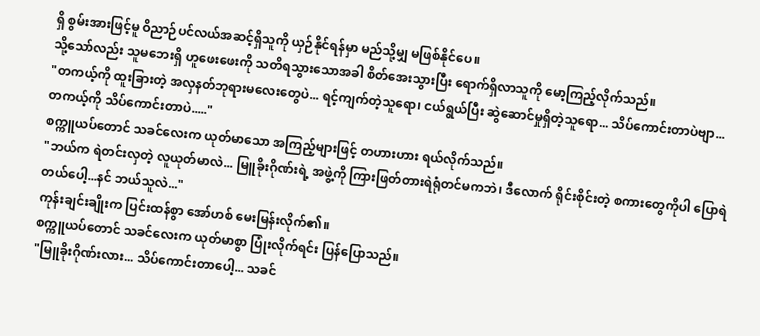ရှိ စွမ်းအားဖြင့်မူ ဝိညာဉ်ပင်လယ်အဆင့်ရှိသူကို ယှဉ်နိုင်ရန်မှာ မည်သို့မျှ မဖြစ်နိုင်ပေ။
သို့သော်လည်း သူမဘေးရှိ ဟူဖေးဖေးကို သတိရသွားသောအခါ စိတ်အေးသွားပြီး ရောက်ရှိလာသူကို မော့ကြည့်လိုက်သည်။
"တကယ့်ကို ထူးခြားတဲ့ အလှနတ်ဘုရားမလေးတွေပဲ... ရင့်ကျက်တဲ့သူရော၊ ငယ်ရွယ်ပြီး ဆွဲဆောင်မှုရှိတဲ့သူရော... သိပ်ကောင်းတာပဲဗျာ... တကယ့်ကို သိပ်ကောင်းတာပဲ....."
စက္ကူယပ်တောင် သခင်လေးက ယုတ်မာသော အကြည့်များဖြင့် တဟားဟား ရယ်လိုက်သည်။
"ဘယ်က ရဲတင်းလှတဲ့ လူယုတ်မာလဲ... မြူခိုးဂိုဏ်းရဲ့ အဖွဲ့ကို ကြားဖြတ်တားရဲရုံတင်မကဘဲ၊ ဒီလောက် ရိုင်းစိုင်းတဲ့ စကားတွေကိုပါ ပြောရဲတယ်ပေါ့...နင် ဘယ်သူလဲ..."
ကုန်းချင်းချိုးက ပြင်းထန်စွာ အော်ဟစ် မေးမြန်းလိုက်၏။
စက္ကူယပ်တောင် သခင်လေးက ယုတ်မာစွာ ပြုံးလိုက်ရင်း ပြန်ပြောသည်။
"မြူခိုးဂိုဏ်းလား... သိပ်ကောင်းတာပေါ့... သခင်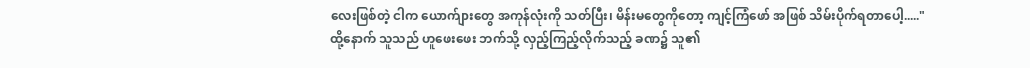လေးဖြစ်တဲ့ ငါက ယောက်ျားတွေ အကုန်လုံးကို သတ်ပြီး၊ မိန်းမတွေကိုတော့ ကျင့်ကြံဖော် အဖြစ် သိမ်းပိုက်ရတာပေါ့....."
ထို့နောက် သူသည် ဟူဖေးဖေး ဘက်သို့ လှည့်ကြည့်လိုက်သည့် ခဏ၌ သူ၏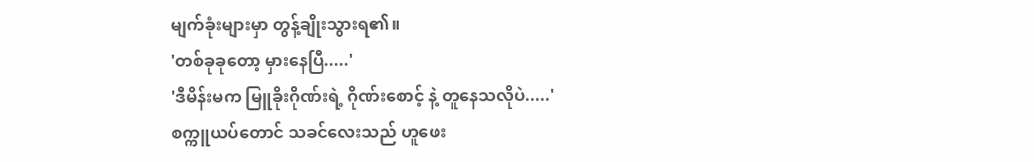မျက်ခုံးများမှာ တွန့်ချိုးသွားရ၏။
'တစ်ခုခုတော့ မှားနေပြီ.....'
'ဒီမိန်းမက မြူခိုးဂိုဏ်းရဲ့ ဂိုဏ်းစောင့် နဲ့ တူနေသလိုပဲ.....'
စက္ကူယပ်တောင် သခင်လေးသည် ဟူဖေး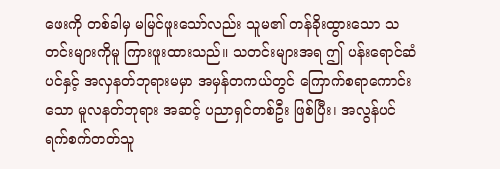ဖေးကို တစ်ခါမှ မမြင်ဖူးသော်လည်း သူမ၏ တန်ခိုးထွားသော သတင်းများကိုမူ ကြားဖူးထားသည်။ သတင်းများအရ ဤ ပန်းရောင်ဆံပင်နှင့် အလှနတ်ဘုရားမမှာ အမှန်တကယ်တွင် ကြောက်စရာကောင်းသော မူလနတ်ဘုရား အဆင့် ပညာရှင်တစ်ဦး ဖြစ်ပြီး၊ အလွန်ပင် ရက်စက်တတ်သူ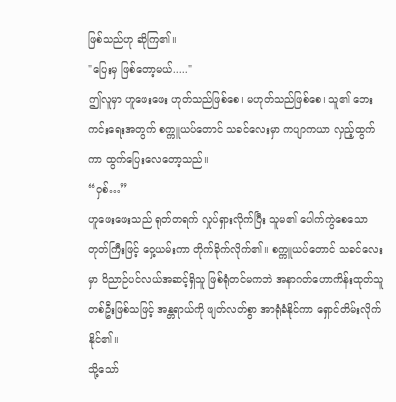ဖြစ်သည်ဟု ဆိုကြ၏။
"ပြေးမှ ဖြစ်တော့မယ်....."
ဤလူမှာ ဟူဖေးဖေး ဟုတ်သည်ဖြစ်စေ၊ မဟုတ်သည်ဖြစ်စေ၊ သူ၏ ဘေးကင်းရေးအတွက် စက္ကူယပ်တောင် သခင်လေးမှာ ကပျာကယာ လှည့်ထွက်ကာ ထွက်ပြေးလေတော့သည်။
“ဝှစ်…”
ဟူဖေးဖေးသည် ရုတ်တရက် လှုပ်ရှားလိုက်ပြီး သူမ၏ ပေါက်ကွဲစေသော တုတ်ကြီးဖြင့် ဝှေ့ယမ်းကာ တိုက်ခိုက်လိုက်၏။ စက္ကူယပ်တောင် သခင်လေးမှာ ဝိညာဉ်ပင်လယ်အဆင့်ရှိသူ ဖြစ်ရုံတင်မကဘဲ အနာဂတ်ဟောကိန်းထုတ်သူ တစ်ဦးဖြစ်သဖြင့် အန္တရာယ်ကို ဖျတ်လတ်စွာ အာရုံခံနိုင်ကာ ရှောင်တိမ်းလိုက်နိုင်၏။
သို့သော်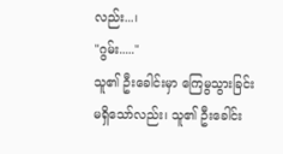လည်း...၊
"ဂွမ်း....."
သူ၏ ဦးခေါင်းမှာ ကြေမွသွားခြင်း မရှိသော်လည်း၊ သူ၏ ဦးခေါင်း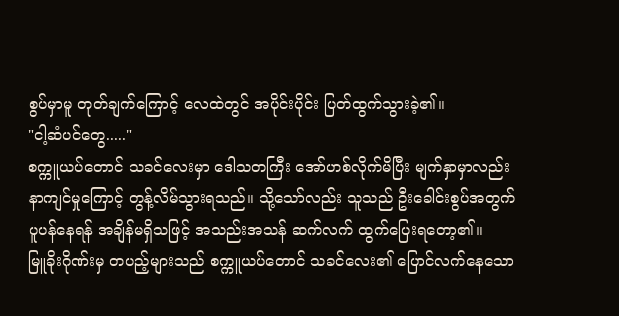စွပ်မှာမူ တုတ်ချက်ကြောင့် လေထဲတွင် အပိုင်းပိုင်း ပြတ်ထွက်သွားခဲ့၏။
"ငါ့ဆံပင်တွေ....."
စက္ကူယပ်တောင် သခင်လေးမှာ ဒေါသတကြီး အော်ဟစ်လိုက်မိပြီး မျက်နှာမှာလည်း နာကျင်မှုကြောင့် တွန့်လိမ်သွားရသည်။ သို့သော်လည်း သူသည် ဦးခေါင်းစွပ်အတွက် ပူပန်နေရန် အချိန်မရှိသဖြင့် အသည်းအသန် ဆက်လက် ထွက်ပြေးရတော့၏။
မြူခိုးဂိုဏ်းမှ တပည့်များသည် စက္ကူယပ်တောင် သခင်လေး၏ ပြောင်လက်နေသော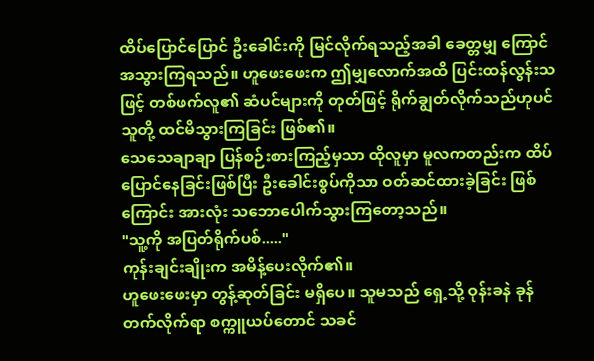ထိပ်ပြောင်ပြောင် ဦးခေါင်းကို မြင်လိုက်ရသည့်အခါ ခေတ္တမျှ ကြောင်အသွားကြရသည်။ ဟူဖေးဖေးက ဤမျှလောက်အထိ ပြင်းထန်လွန်းသဖြင့် တစ်ဖက်လူ၏ ဆံပင်များကို တုတ်ဖြင့် ရိုက်ချွတ်လိုက်သည်ဟုပင် သူတို့ ထင်မိသွားကြခြင်း ဖြစ်၏။
သေသေချာချာ ပြန်စဉ်းစားကြည့်မှသာ ထိုလူမှာ မူလကတည်းက ထိပ်ပြောင်နေခြင်းဖြစ်ပြီး ဦးခေါင်းစွပ်ကိုသာ ဝတ်ဆင်ထားခဲ့ခြင်း ဖြစ်ကြောင်း အားလုံး သဘောပေါက်သွားကြတော့သည်။
"သူ့ကို အပြတ်ရိုက်ပစ်....."
ကုန်းချင်းချိုးက အမိန့်ပေးလိုက်၏။
ဟူဖေးဖေးမှာ တွန့်ဆုတ်ခြင်း မရှိပေ။ သူမသည် ရှေ့သို့ ဝုန်းခနဲ ခုန်တက်လိုက်ရာ စက္ကူယပ်တောင် သခင်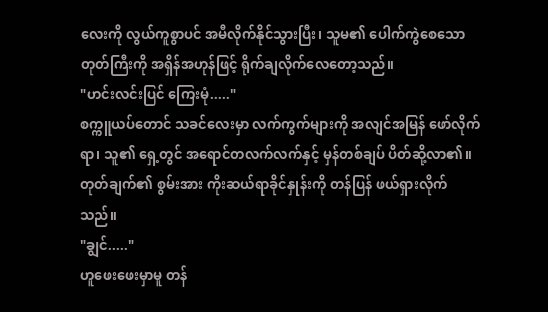လေးကို လွယ်ကူစွာပင် အမီလိုက်နိုင်သွားပြီး၊ သူမ၏ ပေါက်ကွဲစေသော တုတ်ကြီးကို အရှိန်အဟုန်ဖြင့် ရိုက်ချလိုက်လေတော့သည်။
"ဟင်းလင်းပြင် ကြေးမုံ....."
စက္ကူယပ်တောင် သခင်လေးမှာ လက်ကွက်များကို အလျင်အမြန် ဖော်လိုက်ရာ၊ သူ၏ ရှေ့တွင် အရောင်တလက်လက်နှင့် မှန်တစ်ချပ် ပိတ်ဆို့လာ၏။ တုတ်ချက်၏ စွမ်းအား ကိုးဆယ်ရာခိုင်နှုန်းကို တန်ပြန် ဖယ်ရှားလိုက်သည်။
"ချွင်....."
ဟူဖေးဖေးမှာမူ တန်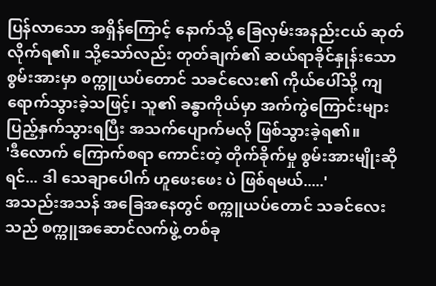ပြန်လာသော အရှိန်ကြောင့် နောက်သို့ ခြေလှမ်းအနည်းငယ် ဆုတ်လိုက်ရ၏။ သို့သော်လည်း တုတ်ချက်၏ ဆယ်ရာခိုင်နှုန်းသော စွမ်းအားမှာ စက္ကူယပ်တောင် သခင်လေး၏ ကိုယ်ပေါ်သို့ ကျရောက်သွားခဲ့သဖြင့်၊ သူ၏ ခန္ဓာကိုယ်မှာ အက်ကွဲကြောင်းများ ပြည့်နှက်သွားရပြီး အသက်ပျောက်မလို ဖြစ်သွားခဲ့ရ၏။
'ဒီလောက် ကြောက်စရာ ကောင်းတဲ့ တိုက်ခိုက်မှု စွမ်းအားမျိုးဆိုရင်... ဒါ သေချာပေါက် ဟူဖေးဖေး ပဲ ဖြစ်ရမယ်.....'
အသည်းအသန် အခြေအနေတွင် စက္ကူယပ်တောင် သခင်လေးသည် စက္ကူအဆောင်လက်ဖွဲ့ တစ်ခု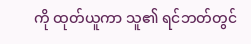ကို ထုတ်ယူကာ သူ၏ ရင်ဘတ်တွင်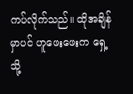ကပ်လိုက်သည်။ ထိုအချိန်မှာပင် ဟူဖေးဖေးက ရှေ့သို့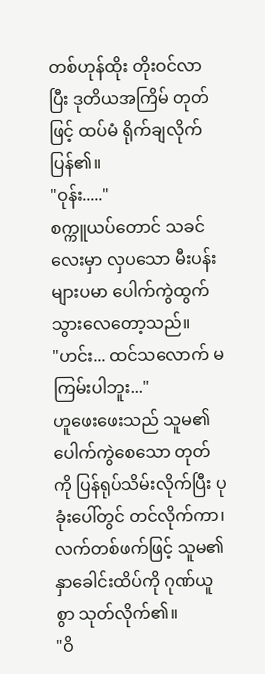တစ်ဟုန်ထိုး တိုးဝင်လာပြီး ဒုတိယအကြိမ် တုတ်ဖြင့် ထပ်မံ ရိုက်ချလိုက်ပြန်၏။
"ဝုန်း....."
စက္ကူယပ်တောင် သခင်လေးမှာ လှပသော မီးပန်းများပမာ ပေါက်ကွဲထွက်သွားလေတော့သည်။
"ဟင်း... ထင်သလောက် မကြမ်းပါဘူး..."
ဟူဖေးဖေးသည် သူမ၏ ပေါက်ကွဲစေသော တုတ်ကို ပြန်ရုပ်သိမ်းလိုက်ပြီး ပုခုံးပေါ်တွင် တင်လိုက်ကာ၊ လက်တစ်ဖက်ဖြင့် သူမ၏ နှာခေါင်းထိပ်ကို ဂုဏ်ယူစွာ သုတ်လိုက်၏။
"ဝိ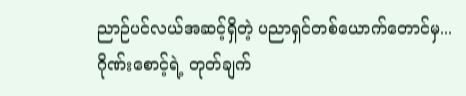ညာဉ်ပင်လယ်အဆင့်ရှိတဲ့ ပညာရှင်တစ်ယောက်တောင်မှ... ဂိုဏ်းစောင့်ရဲ့ တုတ်ချက်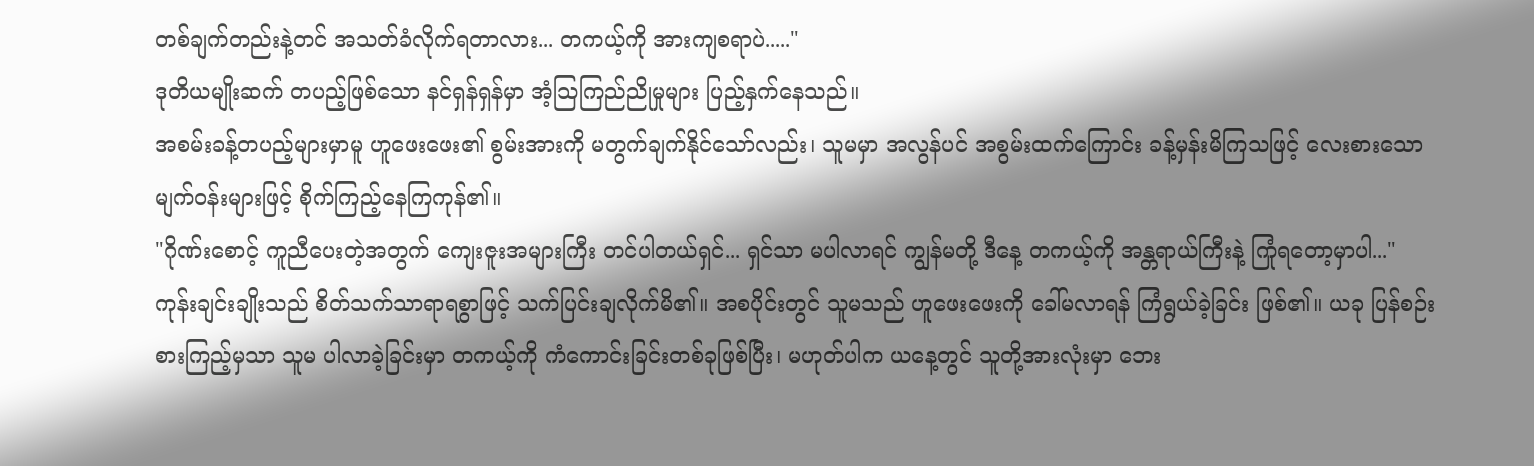တစ်ချက်တည်းနဲ့တင် အသတ်ခံလိုက်ရတာလား... တကယ့်ကို အားကျစရာပဲ....."
ဒုတိယမျိုးဆက် တပည့်ဖြစ်သော နင်ရှန်ရှန်မှာ အံ့သြကြည်ညိုမှုများ ပြည့်နှက်နေသည်။
အစမ်းခန့်တပည့်များမှာမူ ဟူဖေးဖေး၏ စွမ်းအားကို မတွက်ချက်နိုင်သော်လည်း၊ သူမမှာ အလွန်ပင် အစွမ်းထက်ကြောင်း ခန့်မှန်းမိကြသဖြင့် လေးစားသော မျက်ဝန်းများဖြင့် စိုက်ကြည့်နေကြကုန်၏။
"ဂိုဏ်းစောင့် ကူညီပေးတဲ့အတွက် ကျေးဇူးအများကြီး တင်ပါတယ်ရှင်... ရှင်သာ မပါလာရင် ကျွန်မတို့ ဒီနေ့ တကယ့်ကို အန္တရာယ်ကြီးနဲ့ ကြုံရတော့မှာပါ..."
ကုန်းချင်းချိုးသည် စိတ်သက်သာရာရစွာဖြင့် သက်ပြင်းချလိုက်မိ၏။ အစပိုင်းတွင် သူမသည် ဟူဖေးဖေးကို ခေါ်မလာရန် ကြံရွယ်ခဲ့ခြင်း ဖြစ်၏။ ယခု ပြန်စဉ်းစားကြည့်မှသာ သူမ ပါလာခဲ့ခြင်းမှာ တကယ့်ကို ကံကောင်းခြင်းတစ်ခုဖြစ်ပြီး၊ မဟုတ်ပါက ယနေ့တွင် သူတို့အားလုံးမှာ ဘေး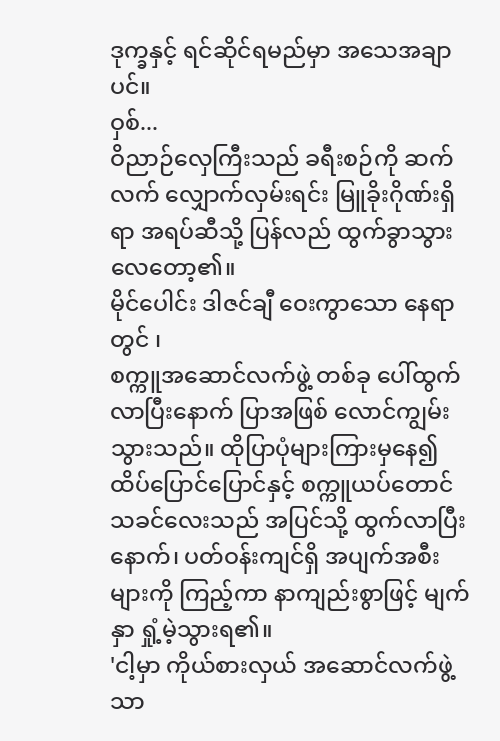ဒုက္ခနှင့် ရင်ဆိုင်ရမည်မှာ အသေအချာပင်။
ဝှစ်...
ဝိညာဉ်လှေကြီးသည် ခရီးစဉ်ကို ဆက်လက် လျှောက်လှမ်းရင်း မြူခိုးဂိုဏ်းရှိရာ အရပ်ဆီသို့ ပြန်လည် ထွက်ခွာသွားလေတော့၏။
မိုင်ပေါင်း ဒါဇင်ချီ ဝေးကွာသော နေရာတွင် ၊
စက္ကူအဆောင်လက်ဖွဲ့ တစ်ခု ပေါ်ထွက်လာပြီးနောက် ပြာအဖြစ် လောင်ကျွမ်းသွားသည်။ ထိုပြာပုံများကြားမှနေ၍ ထိပ်ပြောင်ပြောင်နှင့် စက္ကူယပ်တောင် သခင်လေးသည် အပြင်သို့ ထွက်လာပြီးနောက်၊ ပတ်ဝန်းကျင်ရှိ အပျက်အစီးများကို ကြည့်ကာ နာကျည်းစွာဖြင့် မျက်နှာ ရှုံ့မဲ့သွားရ၏။
'ငါ့မှာ ကိုယ်စားလှယ် အဆောင်လက်ဖွဲ့ သာ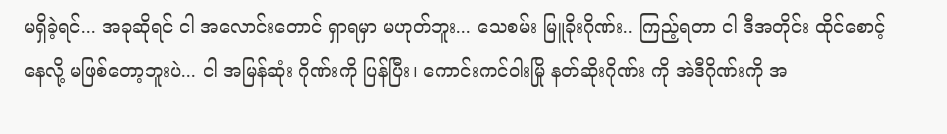မရှိခဲ့ရင်... အခုဆိုရင် ငါ အလောင်းတောင် ရှာရမှာ မဟုတ်ဘူး... သေစမ်း မြူခိုးဂိုဏ်း.. ကြည့်ရတာ ငါ ဒီအတိုင်း ထိုင်စောင့်နေလို့ မဖြစ်တော့ဘူးပဲ... ငါ အမြန်ဆုံး ဂိုဏ်းကို ပြန်ပြီး၊ ကောင်းကင်ဝါးမြို နတ်ဆိုးဂိုဏ်း ကို အဲဒီဂိုဏ်းကို အ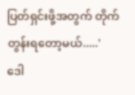ပြတ်ရှင်းဖို့အတွက် တိုက်တွန်းရတော့မယ်.....'
ဒေါ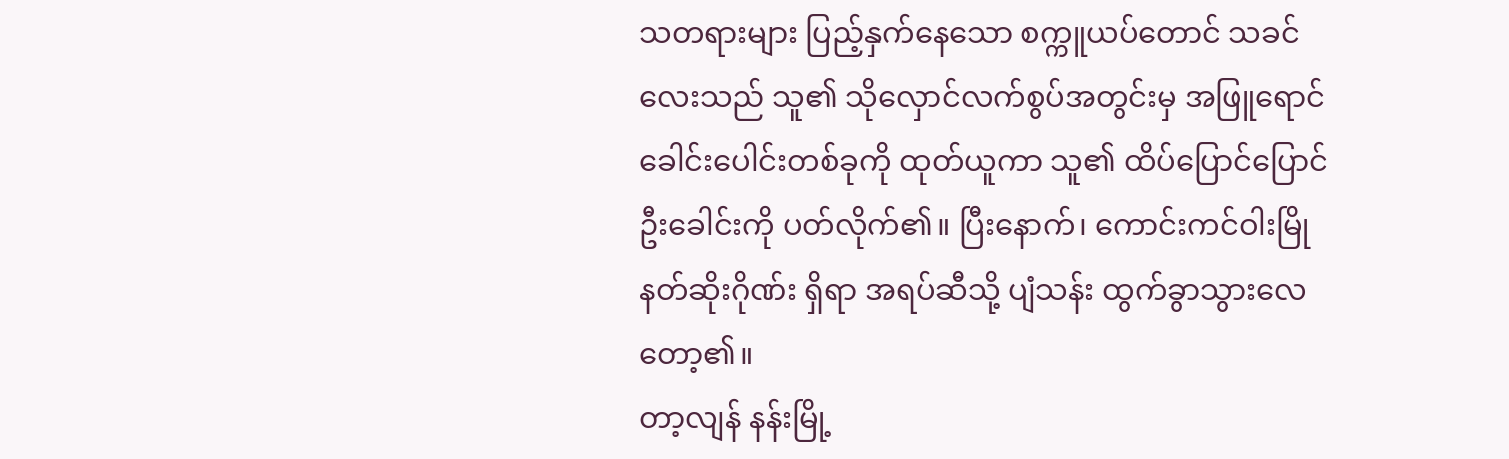သတရားများ ပြည့်နှက်နေသော စက္ကူယပ်တောင် သခင်လေးသည် သူ၏ သိုလှောင်လက်စွပ်အတွင်းမှ အဖြူရောင် ခေါင်းပေါင်းတစ်ခုကို ထုတ်ယူကာ သူ၏ ထိပ်ပြောင်ပြောင် ဦးခေါင်းကို ပတ်လိုက်၏။ ပြီးနောက်၊ ကောင်းကင်ဝါးမြို နတ်ဆိုးဂိုဏ်း ရှိရာ အရပ်ဆီသို့ ပျံသန်း ထွက်ခွာသွားလေတော့၏။
တာ့လျန် နန်းမြို့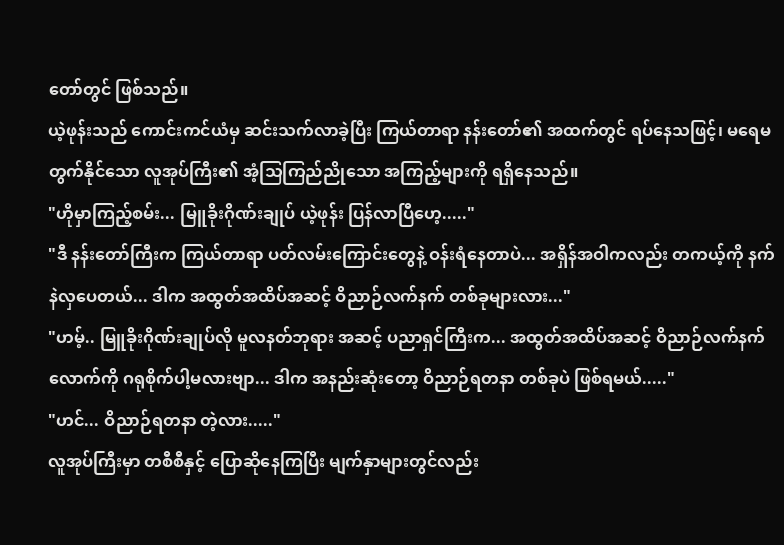တော်တွင် ဖြစ်သည်။
ယဲ့ဖုန်းသည် ကောင်းကင်ယံမှ ဆင်းသက်လာခဲ့ပြီး ကြယ်တာရာ နန်းတော်၏ အထက်တွင် ရပ်နေသဖြင့်၊ မရေမတွက်နိုင်သော လူအုပ်ကြီး၏ အံ့သြကြည်ညိုသော အကြည့်များကို ရရှိနေသည်။
"ဟိုမှာကြည့်စမ်း... မြူခိုးဂိုဏ်းချုပ် ယဲ့ဖုန်း ပြန်လာပြီဟေ့....."
"ဒီ နန်းတော်ကြီးက ကြယ်တာရာ ပတ်လမ်းကြောင်းတွေနဲ့ ဝန်းရံနေတာပဲ... အရှိန်အဝါကလည်း တကယ့်ကို နက်နဲလှပေတယ်... ဒါက အထွတ်အထိပ်အဆင့် ဝိညာဉ်လက်နက် တစ်ခုများလား..."
"ဟမ့်.. မြူခိုးဂိုဏ်းချုပ်လို မူလနတ်ဘုရား အဆင့် ပညာရှင်ကြီးက... အထွတ်အထိပ်အဆင့် ဝိညာဉ်လက်နက်လောက်ကို ဂရုစိုက်ပါ့မလားဗျာ... ဒါက အနည်းဆုံးတော့ ဝိညာဉ်ရတနာ တစ်ခုပဲ ဖြစ်ရမယ်....."
"ဟင်... ဝိညာဉ်ရတနာ တဲ့လား....."
လူအုပ်ကြီးမှာ တစီစီနှင့် ပြောဆိုနေကြပြီး မျက်နှာများတွင်လည်း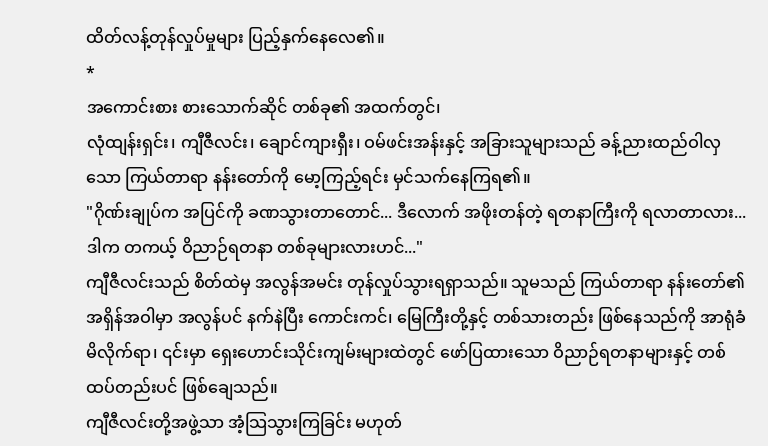ထိတ်လန့်တုန်လှုပ်မှုများ ပြည့်နှက်နေလေ၏။
*
အကောင်းစား စားသောက်ဆိုင် တစ်ခု၏ အထက်တွင်၊
လုံထျန်းရှင်း၊ ကျီဇီလင်း၊ ချောင်ကျားရှီး၊ ဝမ်ဖင်းအန်းနှင့် အခြားသူများသည် ခန့်ညားထည်ဝါလှသော ကြယ်တာရာ နန်းတော်ကို မော့ကြည့်ရင်း မှင်သက်နေကြရ၏။
"ဂိုဏ်းချုပ်က အပြင်ကို ခဏသွားတာတောင်... ဒီလောက် အဖိုးတန်တဲ့ ရတနာကြီးကို ရလာတာလား... ဒါက တကယ့် ဝိညာဉ်ရတနာ တစ်ခုများလားဟင်..."
ကျီဇီလင်းသည် စိတ်ထဲမှ အလွန်အမင်း တုန်လှုပ်သွားရရှာသည်။ သူမသည် ကြယ်တာရာ နန်းတော်၏ အရှိန်အဝါမှာ အလွန်ပင် နက်နဲပြီး ကောင်းကင်၊ မြေကြီးတို့နှင့် တစ်သားတည်း ဖြစ်နေသည်ကို အာရုံခံမိလိုက်ရာ၊ ၎င်းမှာ ရှေးဟောင်းသိုင်းကျမ်းများထဲတွင် ဖော်ပြထားသော ဝိညာဉ်ရတနာများနှင့် တစ်ထပ်တည်းပင် ဖြစ်ချေသည်။
ကျီဇီလင်းတို့အဖွဲ့သာ အံ့သြသွားကြခြင်း မဟုတ်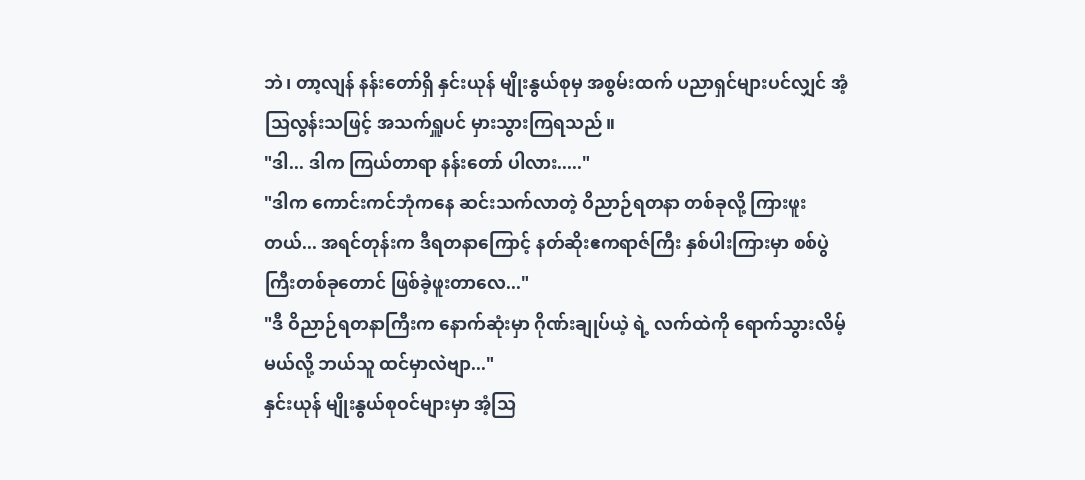ဘဲ၊ တာ့လျန် နန်းတော်ရှိ နှင်းယုန် မျိုးနွယ်စုမှ အစွမ်းထက် ပညာရှင်များပင်လျှင် အံ့သြလွန်းသဖြင့် အသက်ရှူပင် မှားသွားကြရသည်။
"ဒါ... ဒါက ကြယ်တာရာ နန်းတော် ပါလား....."
"ဒါက ကောင်းကင်ဘုံကနေ ဆင်းသက်လာတဲ့ ဝိညာဉ်ရတနာ တစ်ခုလို့ ကြားဖူးတယ်... အရင်တုန်းက ဒီရတနာကြောင့် နတ်ဆိုးဧကရာဇ်ကြီး နှစ်ပါးကြားမှာ စစ်ပွဲကြီးတစ်ခုတောင် ဖြစ်ခဲ့ဖူးတာလေ..."
"ဒီ ဝိညာဉ်ရတနာကြီးက နောက်ဆုံးမှာ ဂိုဏ်းချုပ်ယဲ့ ရဲ့ လက်ထဲကို ရောက်သွားလိမ့်မယ်လို့ ဘယ်သူ ထင်မှာလဲဗျာ..."
နှင်းယုန် မျိုးနွယ်စုဝင်များမှာ အံ့သြ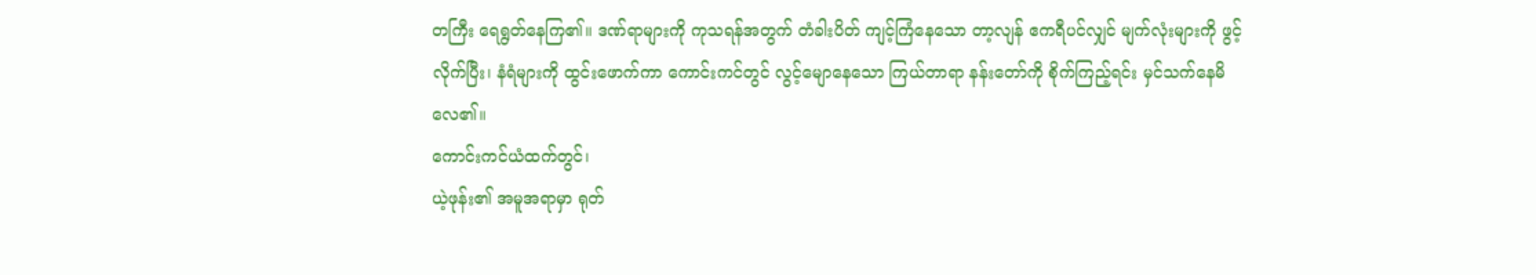တကြီး ရေရွတ်နေကြ၏။ ဒဏ်ရာများကို ကုသရန်အတွက် တံခါးပိတ် ကျင့်ကြံနေသော တာ့လျန် ဧကရီပင်လျှင် မျက်လုံးများကို ဖွင့်လိုက်ပြီး၊ နံရံများကို ထွင်းဖောက်ကာ ကောင်းကင်တွင် လွင့်မျောနေသော ကြယ်တာရာ နန်းတော်ကို စိုက်ကြည့်ရင်း မှင်သက်နေမိလေ၏။
ကောင်းကင်ယံထက်တွင်၊
ယဲ့ဖုန်း၏ အမူအရာမှာ ရုတ်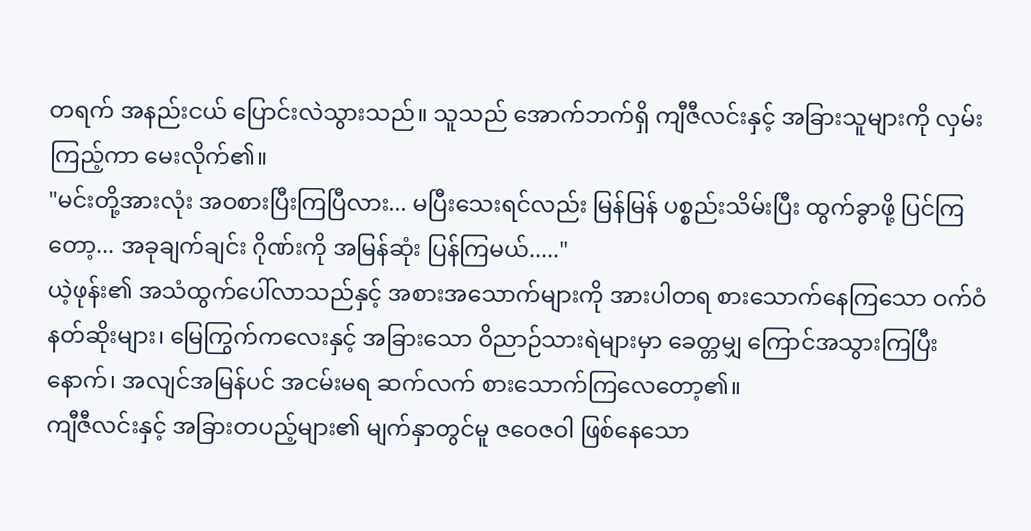တရက် အနည်းငယ် ပြောင်းလဲသွားသည်။ သူသည် အောက်ဘက်ရှိ ကျီဇီလင်းနှင့် အခြားသူများကို လှမ်းကြည့်ကာ မေးလိုက်၏။
"မင်းတို့အားလုံး အဝစားပြီးကြပြီလား... မပြီးသေးရင်လည်း မြန်မြန် ပစ္စည်းသိမ်းပြီး ထွက်ခွာဖို့ ပြင်ကြတော့... အခုချက်ချင်း ဂိုဏ်းကို အမြန်ဆုံး ပြန်ကြမယ်....."
ယဲ့ဖုန်း၏ အသံထွက်ပေါ်လာသည်နှင့် အစားအသောက်များကို အားပါတရ စားသောက်နေကြသော ဝက်ဝံနတ်ဆိုးများ၊ မြေကြွက်ကလေးနှင့် အခြားသော ဝိညာဉ်သားရဲများမှာ ခေတ္တမျှ ကြောင်အသွားကြပြီးနောက်၊ အလျင်အမြန်ပင် အငမ်းမရ ဆက်လက် စားသောက်ကြလေတော့၏။
ကျီဇီလင်းနှင့် အခြားတပည့်များ၏ မျက်နှာတွင်မူ ဇဝေဇဝါ ဖြစ်နေသော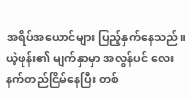အရိပ်အယောင်များ ပြည့်နှက်နေသည်။
ယဲ့ဖုန်း၏ မျက်နှာမှာ အလွန်ပင် လေးနက်တည်ငြိမ်နေပြီး တစ်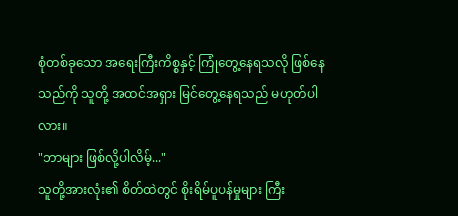စုံတစ်ခုသော အရေးကြီးကိစ္စနှင့် ကြုံတွေ့နေရသလို ဖြစ်နေသည်ကို သူတို့ အထင်အရှား မြင်တွေ့နေရသည် မဟုတ်ပါလား။
"ဘာများ ဖြစ်လို့ပါလိမ့်..."
သူတို့အားလုံး၏ စိတ်ထဲတွင် စိုးရိမ်ပူပန်မှုများ ကြီး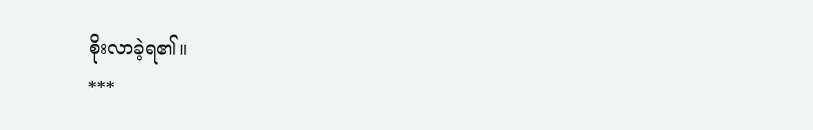စိုးလာခဲ့ရ၏။
***